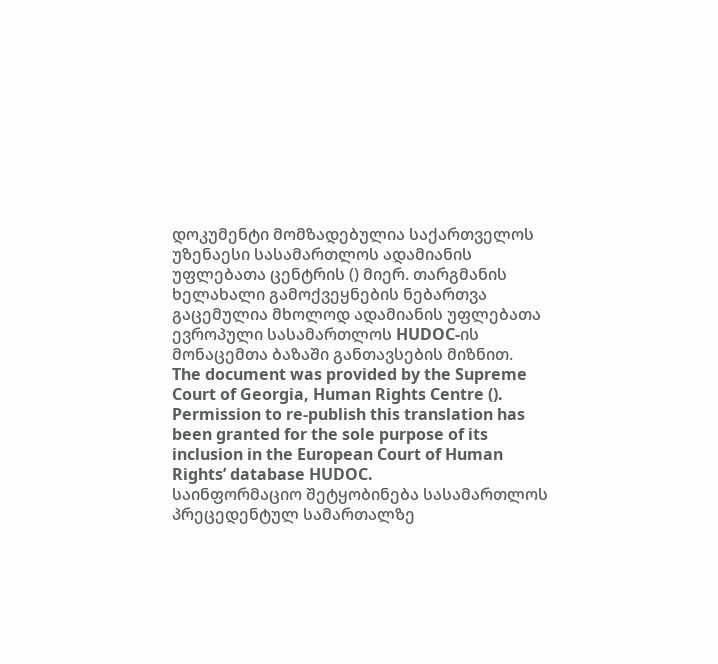დოკუმენტი მომზადებულია საქართველოს უზენაესი სასამართლოს ადამიანის უფლებათა ცენტრის () მიერ. თარგმანის ხელახალი გამოქვეყნების ნებართვა გაცემულია მხოლოდ ადამიანის უფლებათა ევროპული სასამართლოს HUDOC-ის მონაცემთა ბაზაში განთავსების მიზნით.
The document was provided by the Supreme Court of Georgia, Human Rights Centre (). Permission to re-publish this translation has been granted for the sole purpose of its inclusion in the European Court of Human Rights’ database HUDOC.
საინფორმაციო შეტყობინება სასამართლოს პრეცედენტულ სამართალზე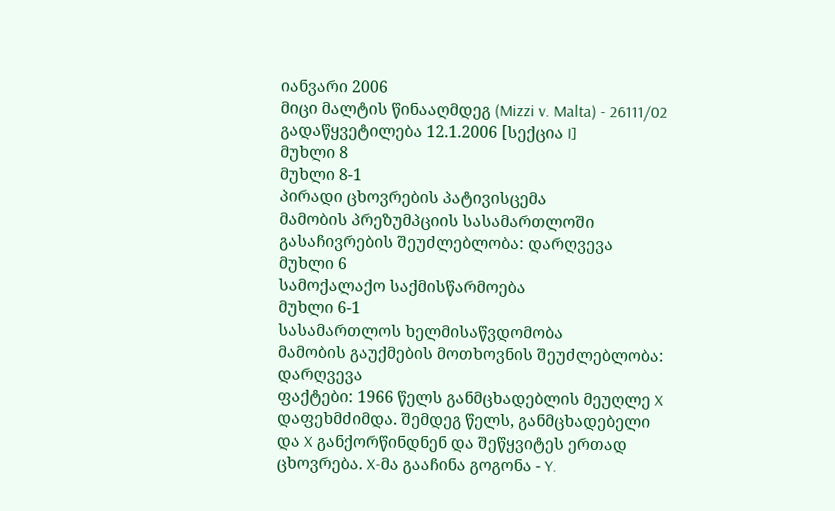იანვარი 2006
მიცი მალტის წინააღმდეგ (Mizzi v. Malta) - 26111/02
გადაწყვეტილება 12.1.2006 [სექცია I]
მუხლი 8
მუხლი 8-1
პირადი ცხოვრების პატივისცემა
მამობის პრეზუმპციის სასამართლოში გასაჩივრების შეუძლებლობა: დარღვევა
მუხლი 6
სამოქალაქო საქმისწარმოება
მუხლი 6-1
სასამართლოს ხელმისაწვდომობა
მამობის გაუქმების მოთხოვნის შეუძლებლობა: დარღვევა
ფაქტები: 1966 წელს განმცხადებლის მეუღლე X დაფეხმძიმდა. შემდეგ წელს, განმცხადებელი და X განქორწინდნენ და შეწყვიტეს ერთად ცხოვრება. X-მა გააჩინა გოგონა - Y.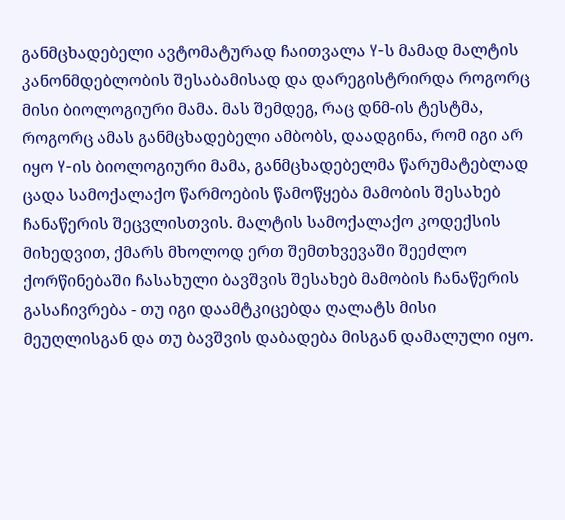განმცხადებელი ავტომატურად ჩაითვალა Y-ს მამად მალტის კანონმდებლობის შესაბამისად და დარეგისტრირდა როგორც მისი ბიოლოგიური მამა. მას შემდეგ, რაც დნმ-ის ტესტმა, როგორც ამას განმცხადებელი ამბობს, დაადგინა, რომ იგი არ იყო Y-ის ბიოლოგიური მამა, განმცხადებელმა წარუმატებლად ცადა სამოქალაქო წარმოების წამოწყება მამობის შესახებ ჩანაწერის შეცვლისთვის. მალტის სამოქალაქო კოდექსის მიხედვით, ქმარს მხოლოდ ერთ შემთხვევაში შეეძლო ქორწინებაში ჩასახული ბავშვის შესახებ მამობის ჩანაწერის გასაჩივრება - თუ იგი დაამტკიცებდა ღალატს მისი მეუღლისგან და თუ ბავშვის დაბადება მისგან დამალული იყო.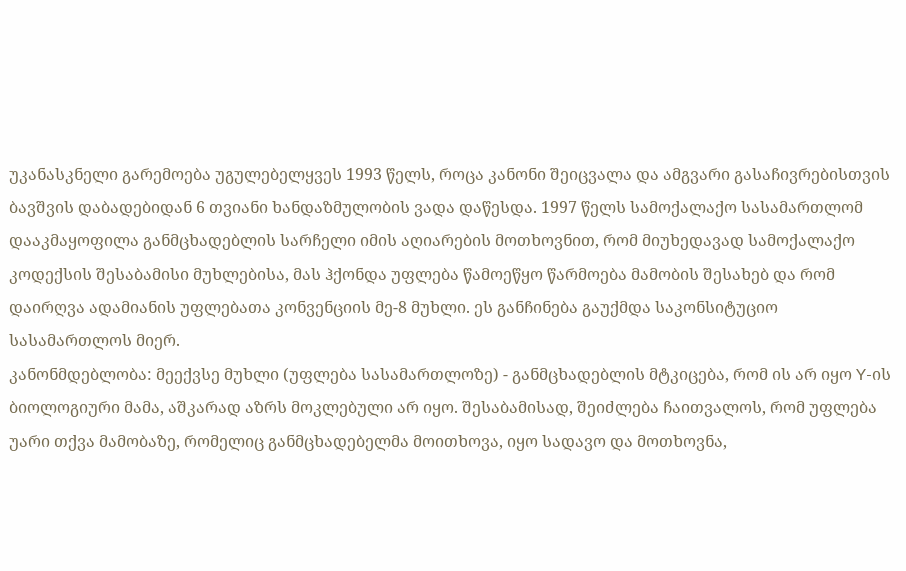უკანასკნელი გარემოება უგულებელყვეს 1993 წელს, როცა კანონი შეიცვალა და ამგვარი გასაჩივრებისთვის ბავშვის დაბადებიდან 6 თვიანი ხანდაზმულობის ვადა დაწესდა. 1997 წელს სამოქალაქო სასამართლომ დააკმაყოფილა განმცხადებლის სარჩელი იმის აღიარების მოთხოვნით, რომ მიუხედავად სამოქალაქო კოდექსის შესაბამისი მუხლებისა, მას ჰქონდა უფლება წამოეწყო წარმოება მამობის შესახებ და რომ დაირღვა ადამიანის უფლებათა კონვენციის მე-8 მუხლი. ეს განჩინება გაუქმდა საკონსიტუციო სასამართლოს მიერ.
კანონმდებლობა: მეექვსე მუხლი (უფლება სასამართლოზე) - განმცხადებლის მტკიცება, რომ ის არ იყო Y-ის ბიოლოგიური მამა, აშკარად აზრს მოკლებული არ იყო. შესაბამისად, შეიძლება ჩაითვალოს, რომ უფლება უარი თქვა მამობაზე, რომელიც განმცხადებელმა მოითხოვა, იყო სადავო და მოთხოვნა,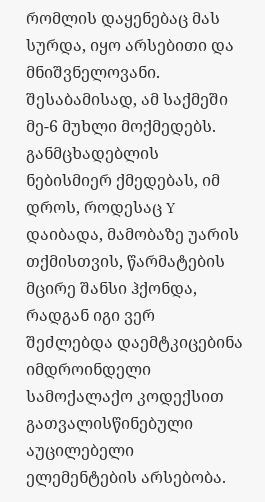რომლის დაყენებაც მას სურდა, იყო არსებითი და მნიშვნელოვანი. შესაბამისად, ამ საქმეში მე-6 მუხლი მოქმედებს. განმცხადებლის ნებისმიერ ქმედებას, იმ დროს, როდესაც Y დაიბადა, მამობაზე უარის თქმისთვის, წარმატების მცირე შანსი ჰქონდა, რადგან იგი ვერ შეძლებდა დაემტკიცებინა იმდროინდელი სამოქალაქო კოდექსით გათვალისწინებული აუცილებელი ელემენტების არსებობა.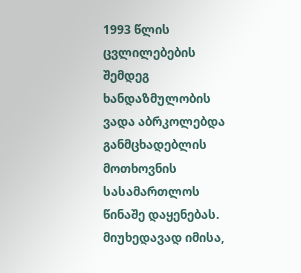1993 წლის ცვლილებების შემდეგ ხანდაზმულობის ვადა აბრკოლებდა განმცხადებლის მოთხოვნის სასამართლოს წინაშე დაყენებას. მიუხედავად იმისა,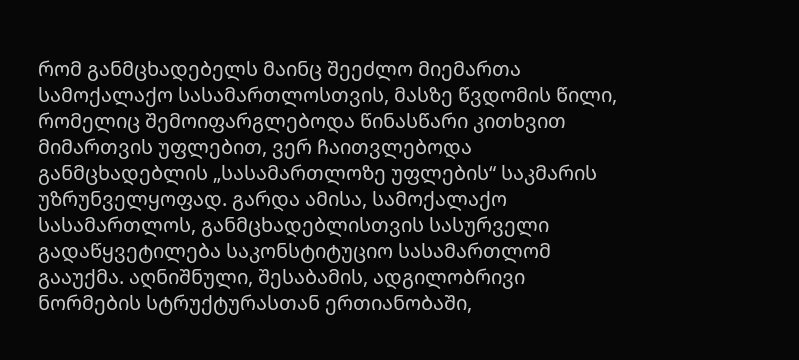რომ განმცხადებელს მაინც შეეძლო მიემართა სამოქალაქო სასამართლოსთვის, მასზე წვდომის წილი, რომელიც შემოიფარგლებოდა წინასწარი კითხვით მიმართვის უფლებით, ვერ ჩაითვლებოდა განმცხადებლის „სასამართლოზე უფლების“ საკმარის უზრუნველყოფად. გარდა ამისა, სამოქალაქო სასამართლოს, განმცხადებლისთვის სასურველი გადაწყვეტილება საკონსტიტუციო სასამართლომ გააუქმა. აღნიშნული, შესაბამის, ადგილობრივი ნორმების სტრუქტურასთან ერთიანობაში,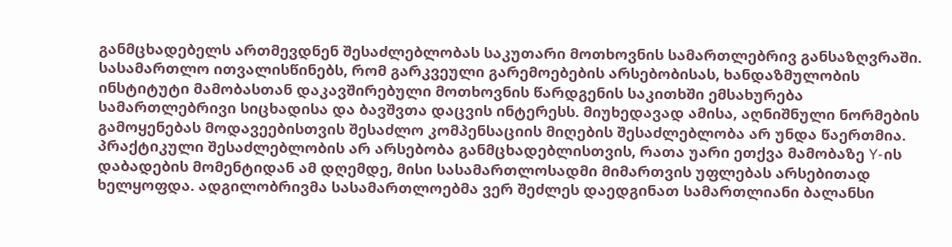განმცხადებელს ართმევდნენ შესაძლებლობას საკუთარი მოთხოვნის სამართლებრივ განსაზღვრაში. სასამართლო ითვალისწინებს, რომ გარკვეული გარემოებების არსებობისას, ხანდაზმულობის ინსტიტუტი მამობასთან დაკავშირებული მოთხოვნის წარდგენის საკითხში ემსახურება სამართლებრივი სიცხადისა და ბავშვთა დაცვის ინტერესს. მიუხედავად ამისა, აღნიშნული ნორმების გამოყენებას მოდავეებისთვის შესაძლო კომპენსაციის მიღების შესაძლებლობა არ უნდა წაერთმია. პრაქტიკული შესაძლებლობის არ არსებობა განმცხადებლისთვის, რათა უარი ეთქვა მამობაზე Y-ის დაბადების მომენტიდან ამ დღემდე, მისი სასამართლოსადმი მიმართვის უფლებას არსებითად ხელყოფდა. ადგილობრივმა სასამართლოებმა ვერ შეძლეს დაედგინათ სამართლიანი ბალანსი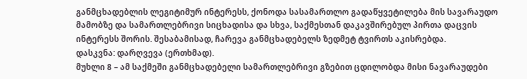განმცხადებლის ლეგიტიმურ ინტერესს, ქონოდა სასამართლო გადაწყვეტილება მის სავარაუდო მამობზე და სამართლებრივი სიცხადისა და სხვა, საქმესთან დაკავშირებულ პირთა დაცვის ინტერესს შორის. შესაბამისად, ჩარევა განმცხადებელს ზედმეტ ტვირთს აკისრებდა.
დასკვნა: დარღვევა (ერთხმად).
მუხლი 8 – ამ საქმეში განმცხადებელი სამართლებრივი გზებით ცდილობდა მისი ნავარაუდები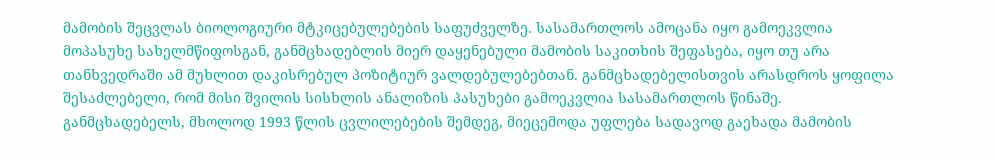მამობის შეცვლას ბიოლოგიური მტკიცებულებების საფუძველზე. სასამართლოს ამოცანა იყო გამოეკვლია მოპასუხე სახელმწიფოსგან, განმცხადებლის მიერ დაყენებული მამობის საკითხის შეფასება, იყო თუ არა თანხვედრაში ამ მუხლით დაკისრებულ პოზიტიურ ვალდებულებებთან. განმცხადებელისთვის არასდროს ყოფილა შესაძლებელი, რომ მისი შვილის სისხლის ანალიზის პასუხები გამოეკვლია სასამართლოს წინაშე. განმცხადებელს, მხოლოდ 1993 წლის ცვლილებების შემდეგ, მიეცემოდა უფლება სადავოდ გაეხადა მამობის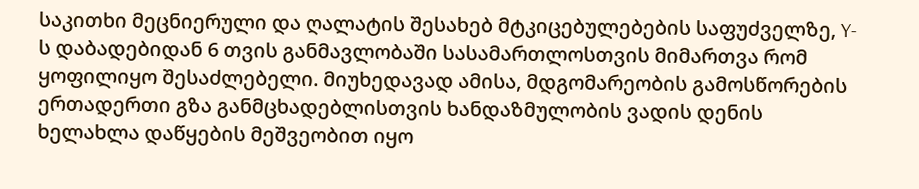საკითხი მეცნიერული და ღალატის შესახებ მტკიცებულებების საფუძველზე, Y-ს დაბადებიდან 6 თვის განმავლობაში სასამართლოსთვის მიმართვა რომ ყოფილიყო შესაძლებელი. მიუხედავად ამისა, მდგომარეობის გამოსწორების ერთადერთი გზა განმცხადებლისთვის ხანდაზმულობის ვადის დენის ხელახლა დაწყების მეშვეობით იყო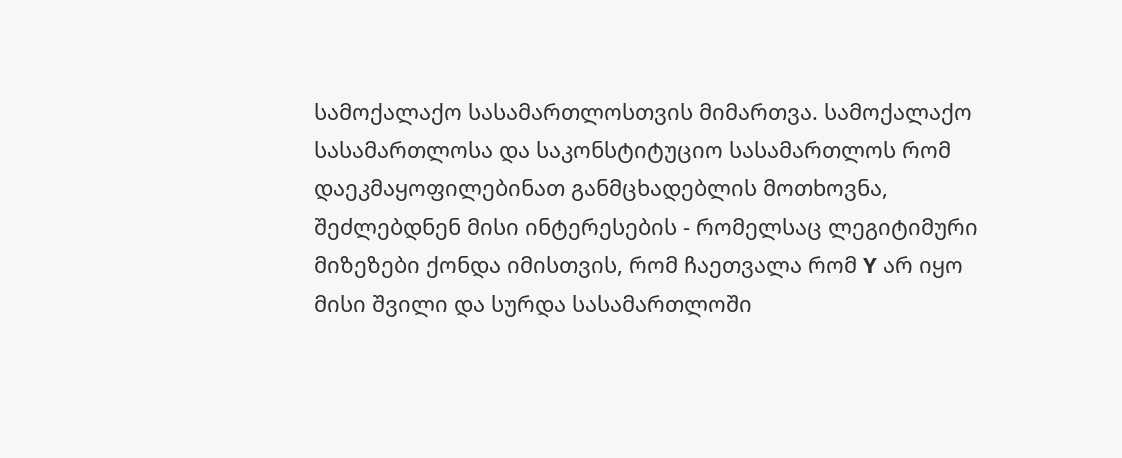სამოქალაქო სასამართლოსთვის მიმართვა. სამოქალაქო სასამართლოსა და საკონსტიტუციო სასამართლოს რომ დაეკმაყოფილებინათ განმცხადებლის მოთხოვნა, შეძლებდნენ მისი ინტერესების - რომელსაც ლეგიტიმური მიზეზები ქონდა იმისთვის, რომ ჩაეთვალა რომ Y არ იყო მისი შვილი და სურდა სასამართლოში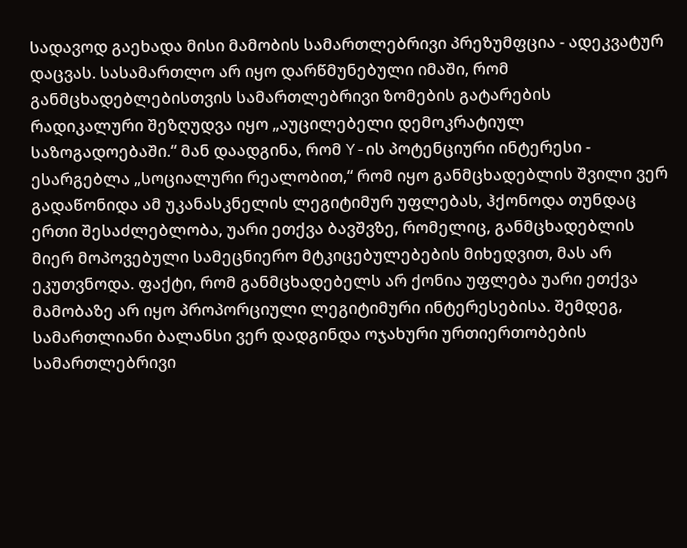სადავოდ გაეხადა მისი მამობის სამართლებრივი პრეზუმფცია - ადეკვატურ დაცვას. სასამართლო არ იყო დარწმუნებული იმაში, რომ განმცხადებლებისთვის სამართლებრივი ზომების გატარების რადიკალური შეზღუდვა იყო „აუცილებელი დემოკრატიულ საზოგადოებაში.“ მან დაადგინა, რომ Y-ის პოტენციური ინტერესი - ესარგებლა „სოციალური რეალობით,“ რომ იყო განმცხადებლის შვილი ვერ გადაწონიდა ამ უკანასკნელის ლეგიტიმურ უფლებას, ჰქონოდა თუნდაც ერთი შესაძლებლობა, უარი ეთქვა ბავშვზე, რომელიც, განმცხადებლის მიერ მოპოვებული სამეცნიერო მტკიცებულებების მიხედვით, მას არ ეკუთვნოდა. ფაქტი, რომ განმცხადებელს არ ქონია უფლება უარი ეთქვა მამობაზე არ იყო პროპორციული ლეგიტიმური ინტერესებისა. შემდეგ, სამართლიანი ბალანსი ვერ დადგინდა ოჯახური ურთიერთობების სამართლებრივი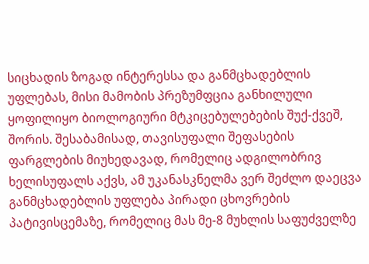სიცხადის ზოგად ინტერესსა და განმცხადებლის უფლებას, მისი მამობის პრეზუმფცია განხილული ყოფილიყო ბიოლოგიური მტკიცებულებების შუქ-ქვეშ, შორის. შესაბამისად, თავისუფალი შეფასების ფარგლების მიუხედავად, რომელიც ადგილობრივ ხელისუფალს აქვს, ამ უკანასკნელმა ვერ შეძლო დაეცვა განმცხადებლის უფლება პირადი ცხოვრების პატივისცემაზე, რომელიც მას მე-8 მუხლის საფუძველზე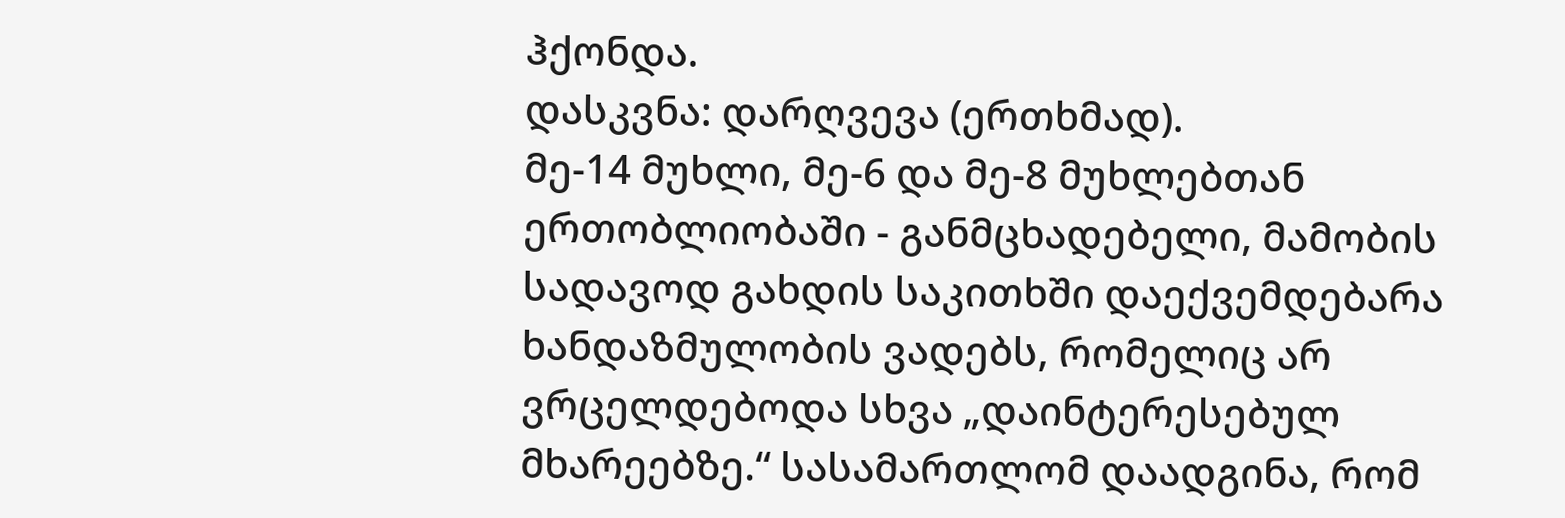ჰქონდა.
დასკვნა: დარღვევა (ერთხმად).
მე-14 მუხლი, მე-6 და მე-8 მუხლებთან ერთობლიობაში - განმცხადებელი, მამობის სადავოდ გახდის საკითხში დაექვემდებარა ხანდაზმულობის ვადებს, რომელიც არ ვრცელდებოდა სხვა „დაინტერესებულ მხარეებზე.“ სასამართლომ დაადგინა, რომ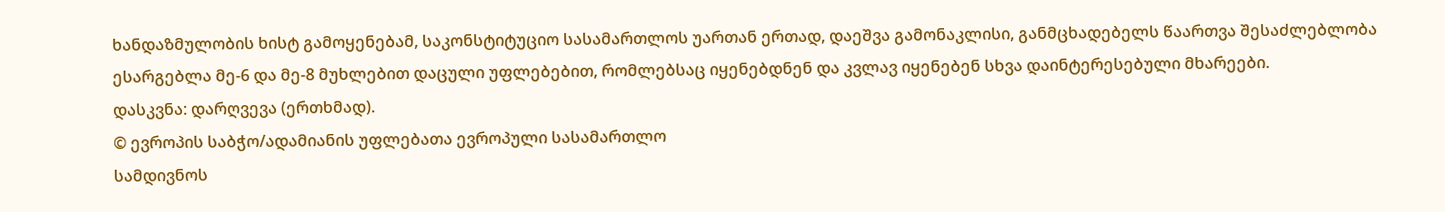ხანდაზმულობის ხისტ გამოყენებამ, საკონსტიტუციო სასამართლოს უართან ერთად, დაეშვა გამონაკლისი, განმცხადებელს წაართვა შესაძლებლობა ესარგებლა მე-6 და მე-8 მუხლებით დაცული უფლებებით, რომლებსაც იყენებდნენ და კვლავ იყენებენ სხვა დაინტერესებული მხარეები.
დასკვნა: დარღვევა (ერთხმად).
© ევროპის საბჭო/ადამიანის უფლებათა ევროპული სასამართლო
სამდივნოს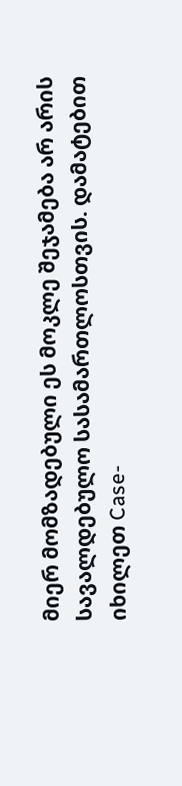მიერ მომზადებული ეს მოკლე შეჯამება არ არის სავალდებულო სასამართლოსთვის. დამატებით იხილეთ Case-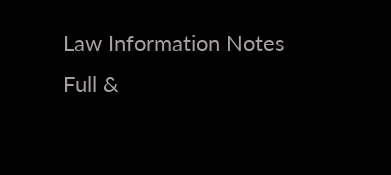Law Information Notes
Full &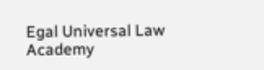Egal Universal Law Academy